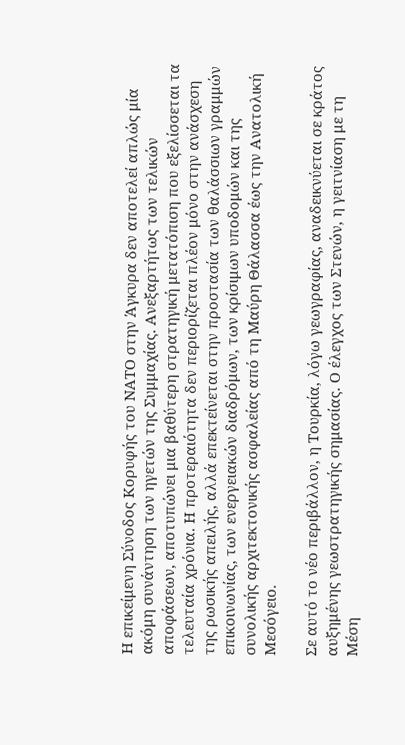Η επικείμενη Σύνοδος Κορυφής του ΝΑΤΟ στην Άγκυρα δεν αποτελεί απλώς μία ακόμη συνάντηση των ηγετών της Συμμαχίας. Ανεξαρτήτως των τελικών αποφάσεων, αποτυπώνει μια βαθύτερη στρατηγική μετατόπιση που εξελίσσεται τα τελευταία χρόνια. Η προτεραιότητα δεν περιορίζεται πλέον μόνο στην ανάσχεση της ρωσικής απειλής, αλλά επεκτείνεται στην προστασία των θαλάσσιων γραμμών επικοινωνίας, των ενεργειακών διαδρόμων, των κρίσιμων υποδομών και της συνολικής αρχιτεκτονικής ασφαλείας από τη Μαύρη Θάλασσα έως την Ανατολική Μεσόγειο.

Σε αυτό το νέο περιβάλλον, η Τουρκία, λόγω γεωγραφίας, αναδεικνύεται σε κράτος αυξημένης γεωστρατηγικής σημασίας. Ο έλεγχος των Στενών, η γειτνίαση με τη Μέση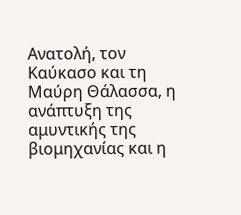Ανατολή, τον Καύκασο και τη Μαύρη Θάλασσα, η ανάπτυξη της αμυντικής της βιομηχανίας και η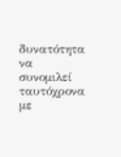δυνατότητα να συνομιλεί ταυτόχρονα με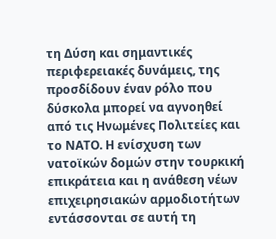τη Δύση και σημαντικές περιφερειακές δυνάμεις, της προσδίδουν έναν ρόλο που δύσκολα μπορεί να αγνοηθεί από τις Ηνωμένες Πολιτείες και το ΝΑΤΟ. Η ενίσχυση των νατοϊκών δομών στην τουρκική επικράτεια και η ανάθεση νέων επιχειρησιακών αρμοδιοτήτων εντάσσονται σε αυτή τη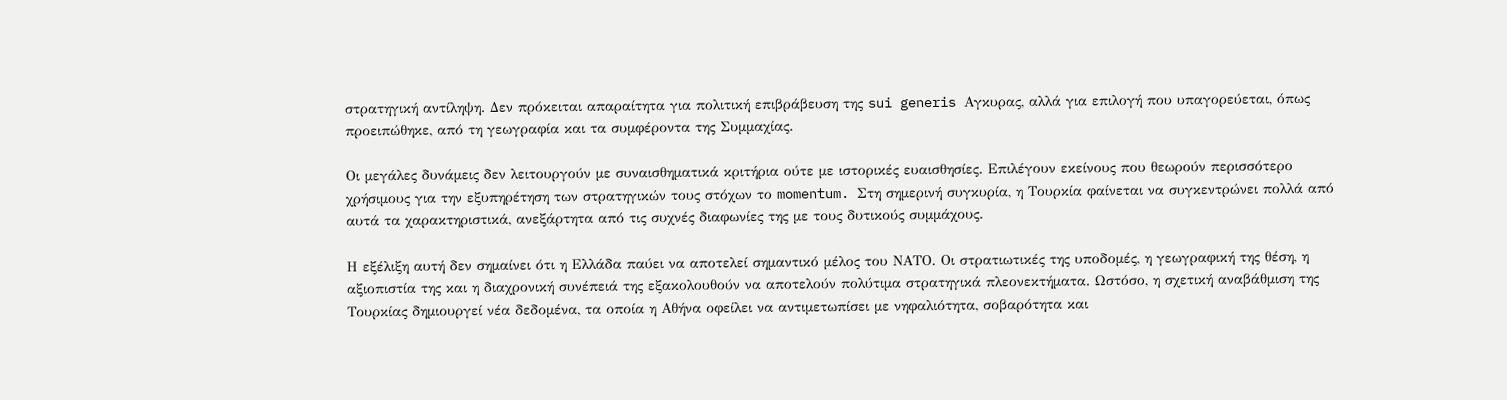στρατηγική αντίληψη. Δεν πρόκειται απαραίτητα για πολιτική επιβράβευση της sui generis Αγκυρας, αλλά για επιλογή που υπαγορεύεται, όπως προειπώθηκε, από τη γεωγραφία και τα συμφέροντα της Συμμαχίας.

Οι μεγάλες δυνάμεις δεν λειτουργούν με συναισθηματικά κριτήρια ούτε με ιστορικές ευαισθησίες. Επιλέγουν εκείνους που θεωρούν περισσότερο χρήσιμους για την εξυπηρέτηση των στρατηγικών τους στόχων το momentum. Στη σημερινή συγκυρία, η Τουρκία φαίνεται να συγκεντρώνει πολλά από αυτά τα χαρακτηριστικά, ανεξάρτητα από τις συχνές διαφωνίες της με τους δυτικούς συμμάχους.

Η εξέλιξη αυτή δεν σημαίνει ότι η Ελλάδα παύει να αποτελεί σημαντικό μέλος του ΝΑΤΟ. Οι στρατιωτικές της υποδομές, η γεωγραφική της θέση, η αξιοπιστία της και η διαχρονική συνέπειά της εξακολουθούν να αποτελούν πολύτιμα στρατηγικά πλεονεκτήματα. Ωστόσο, η σχετική αναβάθμιση της Τουρκίας δημιουργεί νέα δεδομένα, τα οποία η Αθήνα οφείλει να αντιμετωπίσει με νηφαλιότητα, σοβαρότητα και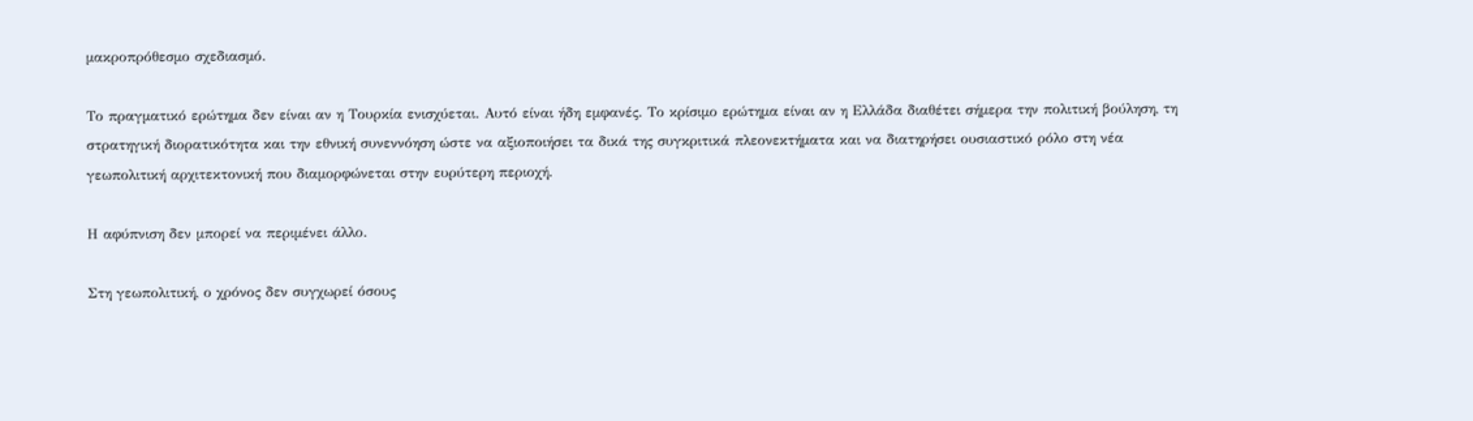μακροπρόθεσμο σχεδιασμό.

Το πραγματικό ερώτημα δεν είναι αν η Τουρκία ενισχύεται. Αυτό είναι ήδη εμφανές. Το κρίσιμο ερώτημα είναι αν η Ελλάδα διαθέτει σήμερα την πολιτική βούληση, τη στρατηγική διορατικότητα και την εθνική συνεννόηση ώστε να αξιοποιήσει τα δικά της συγκριτικά πλεονεκτήματα και να διατηρήσει ουσιαστικό ρόλο στη νέα γεωπολιτική αρχιτεκτονική που διαμορφώνεται στην ευρύτερη περιοχή.

Η αφύπνιση δεν μπορεί να περιμένει άλλο.

Στη γεωπολιτική, ο χρόνος δεν συγχωρεί όσους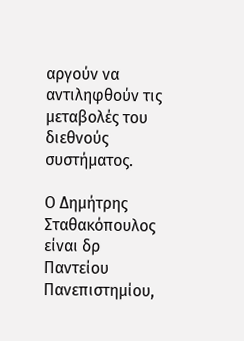αργούν να αντιληφθούν τις μεταβολές του διεθνούς συστήματος.

Ο Δημήτρης Σταθακόπουλος είναι δρ Παντείου Πανεπιστημίου,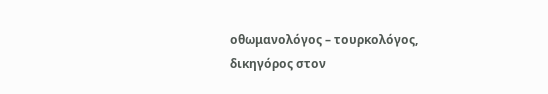οθωμανολόγος – τουρκολόγος, δικηγόρος στον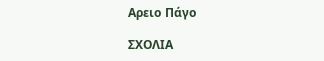Αρειο Πάγο

ΣΧΟΛΙΑ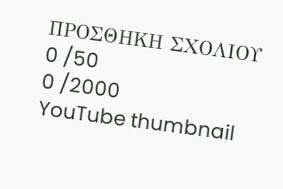ΠΡΟΣΘΗΚΗ ΣΧΟΛΙΟΥ
0 /50
0 /2000
YouTube thumbnail